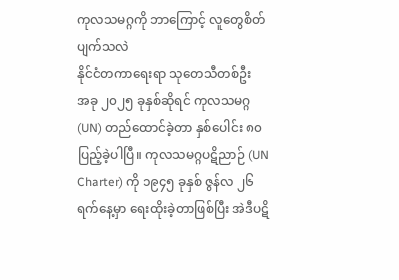ကုလသမဂ္ဂကို ဘာကြောင့် လူတွေစိတ်ပျက်သလဲ
နိုင်ငံတကာရေးရာ သုတေသီတစ်ဦး
အခု ၂၀၂၅ ခုနှစ်ဆိုရင် ကုလသမဂ္ဂ (UN) တည်ထောင်ခဲ့တာ နှစ်ပေါင်း ၈၀ ပြည့်ခဲ့ပါပြီ။ ကုလသမဂ္ဂပဋိညာဉ် (UN Charter) ကို ၁၉၄၅ ခုနှစ် ဇွန်လ ၂၆ ရက်နေ့မှာ ရေးထိုးခဲ့တာဖြစ်ပြီး အဲဒီပဋိ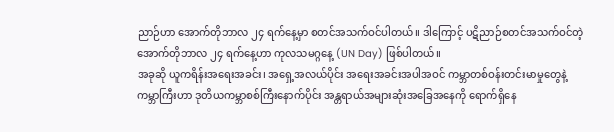ညာဉ်ဟာ အောက်တိုဘာလ ၂၄ ရက်နေ့မှာ စတင်အသက်ဝင်ပါတယ်။ ဒါကြောင့် ပဋိညာဉ်စတင်အသက်ဝင်တဲ့ အောက်တိုဘာလ ၂၄ ရက်နေ့ဟာ ကုလသမဂ္ဂနေ့ (UN Day) ဖြစ်ပါတယ်။
အခုဆို ယူကရိန်းအရေးအခင်း၊ အရှေ့အလယ်ပိုင်း အရေးအခင်းအပါအဝင် ကမ္ဘာတစ်ဝန်းတင်းမာမှုတွေနဲ့ ကမ္ဘာကြီးဟာ ဒုတိယကမ္ဘာစစ်ကြီးနောက်ပိုင်း အန္တရာယ်အများဆုံးအခြေအနေကို ရောက်ရှိနေ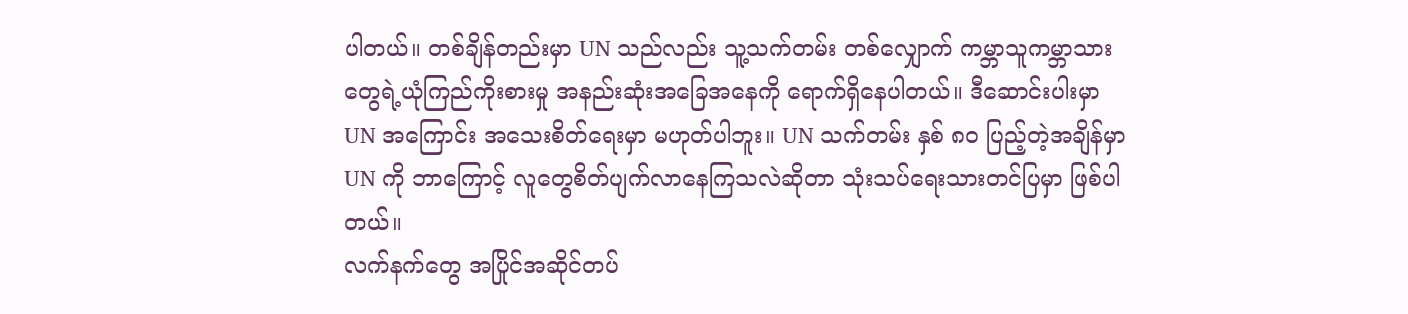ပါတယ်။ တစ်ချိန်တည်းမှာ UN သည်လည်း သူ့သက်တမ်း တစ်လျှောက် ကမ္ဘာသူကမ္ဘာသားတွေရဲ့ယုံကြည်ကိုးစားမှု အနည်းဆုံးအခြေအနေကို ရောက်ရှိနေပါတယ်။ ဒီဆောင်းပါးမှာ UN အကြောင်း အသေးစိတ်ရေးမှာ မဟုတ်ပါဘူး။ UN သက်တမ်း နှစ် ၈၀ ပြည့်တဲ့အချိန်မှာ UN ကို ဘာကြောင့် လူတွေစိတ်ပျက်လာနေကြသလဲဆိုတာ သုံးသပ်ရေးသားတင်ပြမှာ ဖြစ်ပါတယ်။
လက်နက်တွေ အပြိုင်အဆိုင်တပ်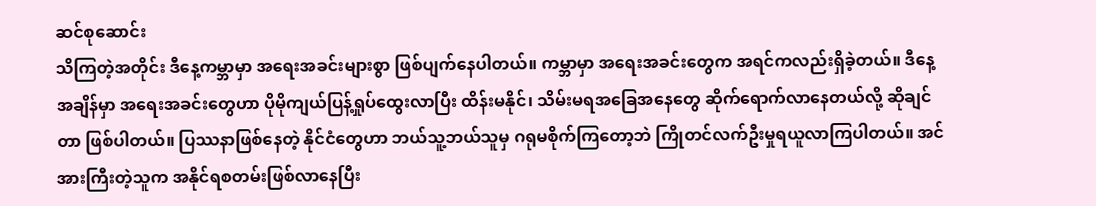ဆင်စုဆောင်း
သိကြတဲ့အတိုင်း ဒီနေ့ကမ္ဘာမှာ အရေးအခင်းများစွာ ဖြစ်ပျက်နေပါတယ်။ ကမ္ဘာမှာ အရေးအခင်းတွေက အရင်ကလည်းရှိခဲ့တယ်။ ဒီနေ့အချိန်မှာ အရေးအခင်းတွေဟာ ပိုမိုကျယ်ပြန့်ရှုပ်ထွေးလာပြီး ထိန်းမနိုင်၊ သိမ်းမရအခြေအနေတွေ ဆိုက်ရောက်လာနေတယ်လို့ ဆိုချင်တာ ဖြစ်ပါတယ်။ ပြဿနာဖြစ်နေတဲ့ နိုင်ငံတွေဟာ ဘယ်သူ့ဘယ်သူမှ ဂရုမစိုက်ကြတော့ဘဲ ကြိုတင်လက်ဦးမှုရယူလာကြပါတယ်။ အင်အားကြီးတဲ့သူက အနိုင်ရစတမ်းဖြစ်လာနေပြီး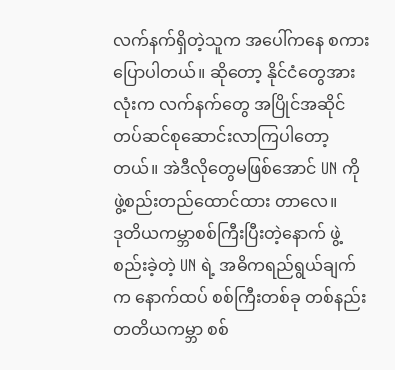လက်နက်ရှိတဲ့သူက အပေါ်ကနေ စကားပြောပါတယ်။ ဆိုတော့ နိုင်ငံတွေအားလုံးက လက်နက်တွေ အပြိုင်အဆိုင်တပ်ဆင်စုဆောင်းလာကြပါတော့တယ်။ အဲဒီလိုတွေမဖြစ်အောင် UN ကို ဖွဲ့စည်းတည်ထောင်ထား တာလေ။
ဒုတိယကမ္ဘာစစ်ကြီးပြီးတဲ့နောက် ဖွဲ့စည်းခဲ့တဲ့ UN ရဲ့ အဓိကရည်ရွယ်ချက်က နောက်ထပ် စစ်ကြီးတစ်ခု တစ်နည်း တတိယကမ္ဘာ စစ်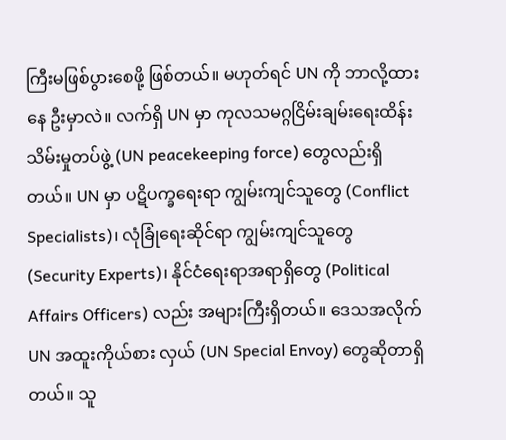ကြီးမဖြစ်ပွားစေဖို့ ဖြစ်တယ်။ မဟုတ်ရင် UN ကို ဘာလို့ထားနေ ဦးမှာလဲ။ လက်ရှိ UN မှာ ကုလသမဂ္ဂငြိမ်းချမ်းရေးထိန်းသိမ်းမှုတပ်ဖွဲ့ (UN peacekeeping force) တွေလည်းရှိတယ်။ UN မှာ ပဋိပက္ခရေးရာ ကျွမ်းကျင်သူတွေ (Conflict Specialists)၊ လုံခြုံရေးဆိုင်ရာ ကျွမ်းကျင်သူတွေ (Security Experts)၊ နိုင်ငံရေးရာအရာရှိတွေ (Political Affairs Officers) လည်း အများကြီးရှိတယ်။ ဒေသအလိုက် UN အထူးကိုယ်စား လှယ် (UN Special Envoy) တွေဆိုတာရှိတယ်။ သူ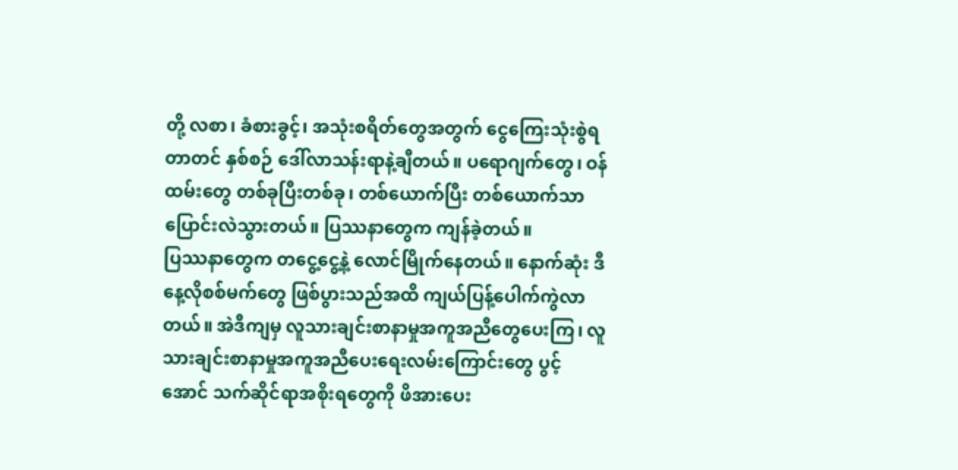တို့ လစာ၊ ခံစားခွင့်၊ အသုံးစရိတ်တွေအတွက် ငွေကြေးသုံးစွဲရတာတင် နှစ်စဉ် ဒေါ်လာသန်းရာနဲ့ချီတယ်။ ပရောဂျက်တွေ၊ ဝန်ထမ်းတွေ တစ်ခုပြီးတစ်ခု၊ တစ်ယောက်ပြီး တစ်ယောက်သာ ပြောင်းလဲသွားတယ်။ ပြဿနာတွေက ကျန်ခဲ့တယ်။
ပြဿနာတွေက တငွေ့ငွေ့နဲ့ လောင်မြိုက်နေတယ်။ နောက်ဆုံး ဒီနေ့လိုစစ်မက်တွေ ဖြစ်ပွားသည်အထိ ကျယ်ပြန့်ပေါက်ကွဲလာတယ်။ အဲဒီကျမှ လူသားချင်းစာနာမှုအကူအညီတွေပေးကြ၊ လူသားချင်းစာနာမှုအကူအညီပေးရေးလမ်းကြောင်းတွေ ပွင့်အောင် သက်ဆိုင်ရာအစိုးရတွေကို ဖိအားပေး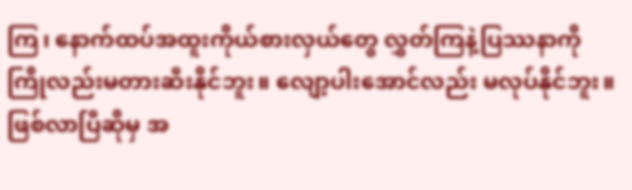ကြ၊ နောက်ထပ်အထူးကိုယ်စားလှယ်တွေ လွှတ်ကြနဲ့ပြဿနာကို ကြိုလည်းမတားဆီးနိုင်ဘူး။ လျော့ပါးအောင်လည်း မလုပ်နိုင်ဘူး။ ဖြစ်လာပြီဆိုမှ အ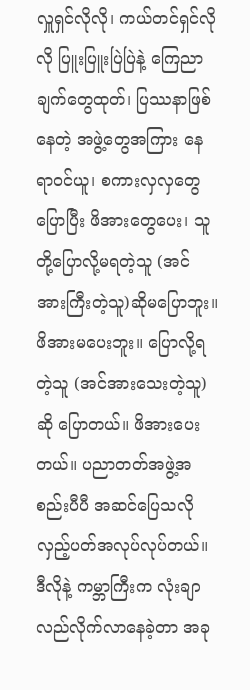လှူရှင်လိုလို၊ ကယ်တင်ရှင်လိုလို ပြူးပြူးပြဲပြဲနဲ့ ကြေညာချက်တွေထုတ်၊ ပြဿနာဖြစ်နေတဲ့ အဖွဲ့တွေအကြား နေရာဝင်ယူ၊ စကားလှလှတွေပြောပြီး ဖိအားတွေပေး၊ သူတို့ပြောလို့မရတဲ့သူ (အင်အားကြီးတဲ့သူ)ဆိုမပြောဘူး။ ဖိအားမပေးဘူး။ ပြောလို့ရတဲ့သူ (အင်အားသေးတဲ့သူ) ဆို ပြောတယ်။ ဖိအားပေးတယ်။ ပညာတတ်အဖွဲ့အစည်းပီပီ အဆင်ပြေသလို လှည့်ပတ်အလုပ်လုပ်တယ်။
ဒီလိုနဲ့ ကမ္ဘာကြီးက လုံးချာလည်လိုက်လာနေခဲ့တာ အခု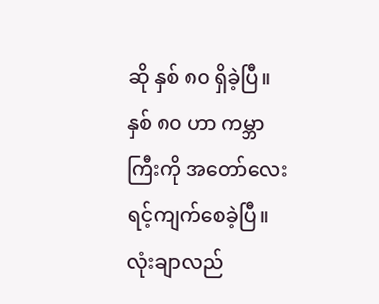ဆို နှစ် ၈၀ ရှိခဲ့ပြီ။ နှစ် ၈၀ ဟာ ကမ္ဘာကြီးကို အတော်လေးရင့်ကျက်စေခဲ့ပြီ။ လုံးချာလည်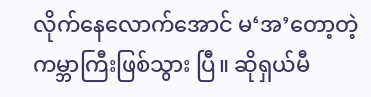လိုက်နေလောက်အောင် မ‘အ’တော့တဲ့ ကမ္ဘာကြီးဖြစ်သွား ပြီ။ ဆိုရှယ်မီ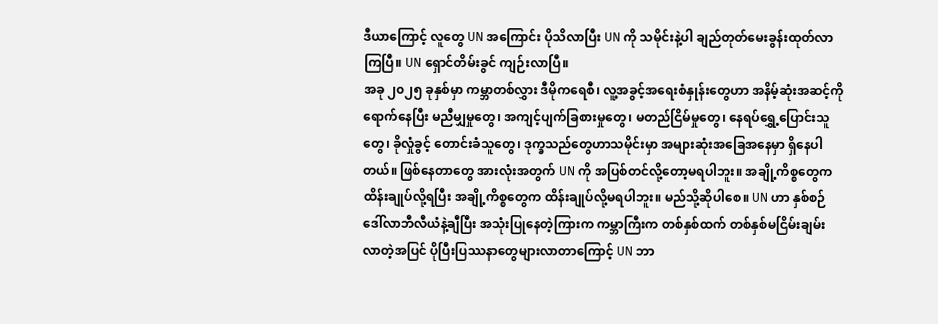ဒီယာကြောင့် လူတွေ UN အကြောင်း ပိုသိလာပြီး UN ကို သမိုင်းနဲ့ပါ ချည်တုတ်မေးခွန်းထုတ်လာကြပြီ။ UN ရှောင်တိမ်းခွင် ကျဉ်းလာပြီ။
အခု ၂၀၂၅ ခုနှစ်မှာ ကမ္ဘာတစ်လွှား ဒီမိုကရေစီ၊ လူ့အခွင့်အရေးစံနှုန်းတွေဟာ အနိမ့်ဆုံးအဆင့်ကို ရောက်နေပြီး မညီမျှမှုတွေ၊ အကျင့်ပျက်ခြစားမှုတွေ၊ မတည်ငြိမ်မှုတွေ၊ နေရပ်ရွှေ့ပြောင်းသူတွေ၊ ခိုလှုံခွင့် တောင်းခံသူတွေ၊ ဒုက္ခသည်တွေဟာသမိုင်းမှာ အများဆုံးအခြေအနေမှာ ရှိနေပါတယ်။ ဖြစ်နေတာတွေ အားလုံးအတွက် UN ကို အပြစ်တင်လို့တော့မရပါဘူး။ အချို့ကိစ္စတွေက ထိန်းချုပ်လို့ရပြီး အချို့ကိစ္စတွေက ထိန်းချုပ်လို့မရပါဘူး။ မည်သို့ဆိုပါစေ။ UN ဟာ နှစ်စဉ် ဒေါ်လာဘီလီယံနဲ့ချီပြီး အသုံးပြုနေတဲ့ကြားက ကမ္ဘာကြီးက တစ်နှစ်ထက် တစ်နှစ်မငြိမ်းချမ်းလာတဲ့အပြင် ပိုပြီးပြဿနာတွေများလာတာကြောင့် UN ဘာ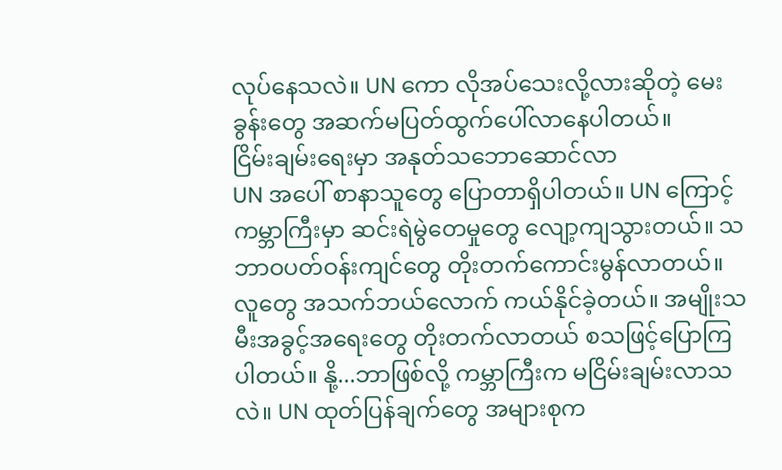လုပ်နေသလဲ။ UN ကော လိုအပ်သေးလို့လားဆိုတဲ့ မေးခွန်းတွေ အဆက်မပြတ်ထွက်ပေါ်လာနေပါတယ်။
ငြိမ်းချမ်းရေးမှာ အနုတ်သဘောဆောင်လာ
UN အပေါ် စာနာသူတွေ ပြောတာရှိပါတယ်။ UN ကြောင့် ကမ္ဘာကြီးမှာ ဆင်းရဲမွဲတေမှုတွေ လျော့ကျသွားတယ်။ သဘာဝပတ်ဝန်းကျင်တွေ တိုးတက်ကောင်းမွန်လာတယ်။ လူတွေ အသက်ဘယ်လောက် ကယ်နိုင်ခဲ့တယ်။ အမျိုးသမီးအခွင့်အရေးတွေ တိုးတက်လာတယ် စသဖြင့်ပြောကြပါတယ်။ နို့...ဘာဖြစ်လို့ ကမ္ဘာကြီးက မငြိမ်းချမ်းလာသလဲ။ UN ထုတ်ပြန်ချက်တွေ အများစုက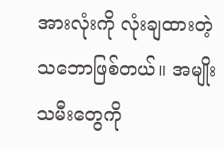အားလုံးကို လုံးချထားတဲ့သဘောဖြစ်တယ်။ အမျိုးသမီးတွေကို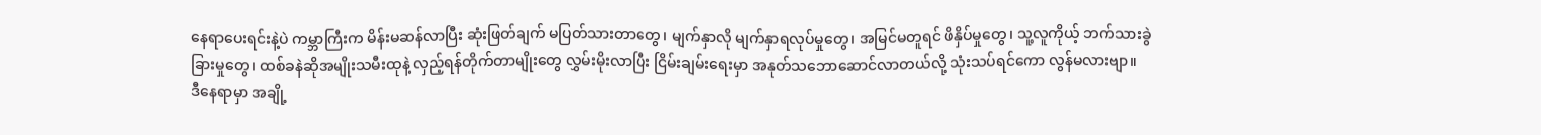နေရာပေးရင်းနဲ့ပဲ ကမ္ဘာကြီးက မိန်းမဆန်လာပြီး ဆုံးဖြတ်ချက် မပြတ်သားတာတွေ၊ မျက်နှာလို မျက်နှာရလုပ်မှုတွေ၊ အမြင်မတူရင် ဖိနှိပ်မှုတွေ၊ သူ့လူကိုယ့် ဘက်သားခွဲခြားမှုတွေ၊ ထစ်ခနဲဆိုအမျိုးသမီးထုနဲ့ လှည့်ရန်တိုက်တာမျိုးတွေ လွှမ်းမိုးလာပြီး ငြိမ်းချမ်းရေးမှာ အနုတ်သဘောဆောင်လာတယ်လို့ သုံးသပ်ရင်ကော လွန်မလားဗျာ။
ဒီနေရာမှာ အချို့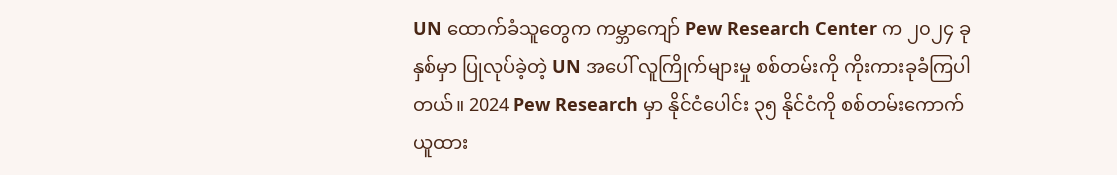UN ထောက်ခံသူတွေက ကမ္ဘာကျော် Pew Research Center က ၂၀၂၄ ခုနှစ်မှာ ပြုလုပ်ခဲ့တဲ့ UN အပေါ် လူကြိုက်များမှု စစ်တမ်းကို ကိုးကားခုခံကြပါတယ်။ 2024 Pew Research မှာ နိုင်ငံပေါင်း ၃၅ နိုင်ငံကို စစ်တမ်းကောက်ယူထား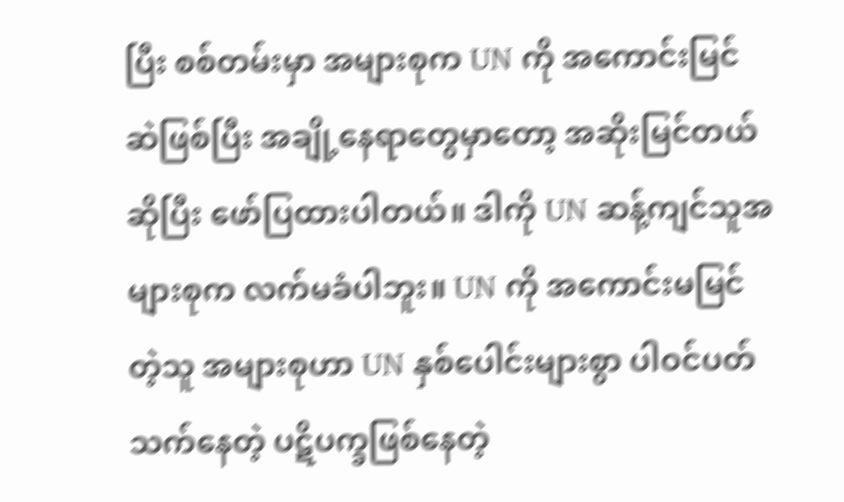ပြီး စစ်တမ်းမှာ အများစုက UN ကို အကောင်းမြင်ဆဲဖြစ်ပြီး အချို့နေရာတွေမှာတော့ အဆိုးမြင်တယ်ဆိုပြီး ဖော်ပြထားပါတယ်။ ဒါကို UN ဆန့်ကျင်သူအများစုက လက်မခံပါဘူး။ UN ကို အကောင်းမမြင်တဲ့သူ အများစုဟာ UN နှစ်ပေါင်းများစွာ ပါဝင်ပတ်သက်နေတဲ့ ပဋိပက္ခဖြစ်နေတဲ့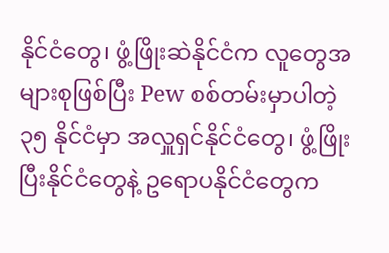နိုင်ငံတွေ၊ ဖွံ့ဖြိုးဆဲနိုင်ငံက လူတွေအများစုဖြစ်ပြီး Pew စစ်တမ်းမှာပါတဲ့ ၃၅ နိုင်ငံမှာ အလှူရှင်နိုင်ငံတွေ၊ ဖွံ့ဖြိုးပြီးနိုင်ငံတွေနဲ့ ဥရောပနိုင်ငံတွေက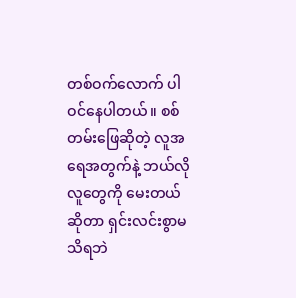တစ်ဝက်လောက် ပါဝင်နေပါတယ်။ စစ်တမ်းဖြေဆိုတဲ့ လူအရေအတွက်နဲ့ ဘယ်လိုလူတွေကို မေးတယ်ဆိုတာ ရှင်းလင်းစွာမသိရဘဲ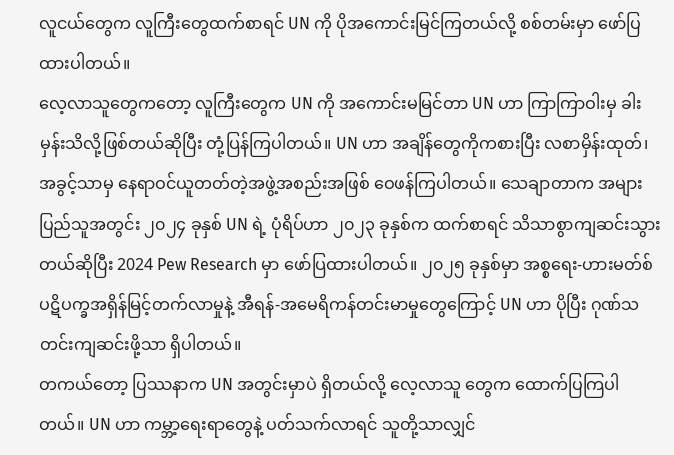လူငယ်တွေက လူကြီးတွေထက်စာရင် UN ကို ပိုအကောင်းမြင်ကြတယ်လို့ စစ်တမ်းမှာ ဖော်ပြထားပါတယ်။
လေ့လာသူတွေကတော့ လူကြီးတွေက UN ကို အကောင်းမမြင်တာ UN ဟာ ကြာကြာဝါးမှ ခါးမှန်းသိလို့ဖြစ်တယ်ဆိုပြီး တုံ့ပြန်ကြပါတယ်။ UN ဟာ အချိန်တွေကိုကစားပြီး လစာမှိန်းထုတ်၊ အခွင့်သာမှ နေရာဝင်ယူတတ်တဲ့အဖွဲ့အစည်းအဖြစ် ဝေဖန်ကြပါတယ်။ သေချာတာက အများပြည်သူအတွင်း ၂၀၂၄ ခုနှစ် UN ရဲ့ ပုံရိပ်ဟာ ၂၀၂၃ ခုနှစ်က ထက်စာရင် သိသာစွာကျဆင်းသွားတယ်ဆိုပြီး 2024 Pew Research မှာ ဖော်ပြထားပါတယ်။ ၂၀၂၅ ခုနှစ်မှာ အစ္စရေး-ဟားမတ်စ် ပဋိပက္ခအရှိန်မြင့်တက်လာမှုနဲ့ အီရန်-အမေရိကန်တင်းမာမှုတွေကြောင့် UN ဟာ ပိုပြီး ဂုဏ်သတင်းကျဆင်းဖို့သာ ရှိပါတယ်။
တကယ်တော့ ပြဿနာက UN အတွင်းမှာပဲ ရှိတယ်လို့ လေ့လာသူ တွေက ထောက်ပြကြပါတယ်။ UN ဟာ ကမ္ဘာ့ရေးရာတွေနဲ့ ပတ်သက်လာရင် သူတို့သာလျှင်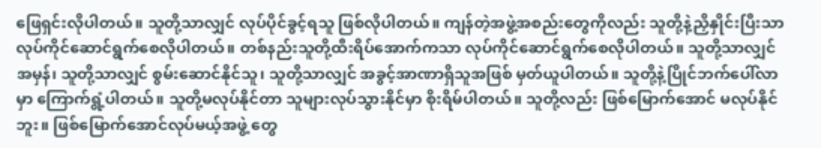ဖြေရှင်းလိုပါတယ်။ သူတို့သာလျှင် လုပ်ပိုင်ခွင့်ရသူ ဖြစ်လိုပါတယ်။ ကျန်တဲ့အဖွဲ့အစည်းတွေကိုလည်း သူတို့နဲ့ညှိနှိုင်းပြီးသာ လုပ်ကိုင်ဆောင်ရွက်စေလိုပါတယ်။ တစ်နည်းသူတို့ထီးရိပ်အောက်ကသာ လုပ်ကိုင်ဆောင်ရွက်စေလိုပါတယ်။ သူတို့သာလျှင် အမှန်၊ သူတို့သာလျှင် စွမ်းဆောင်နိုင်သူ၊ သူတို့သာလျှင် အခွင့်အာဏာရှိသူအဖြစ် မှတ်ယူပါတယ်။ သူတို့နဲ့ပြိုင်ဘက်ပေါ်လာမှာ ကြောက်ရွံ့ပါတယ်။ သူတို့မလုပ်နိုင်တာ သူများလုပ်သွားနိုင်မှာ စိုးရိမ်ပါတယ်။ သူတို့လည်း ဖြစ်မြောက်အောင် မလုပ်နိုင်ဘူး။ ဖြစ်မြောက်အောင်လုပ်မယ့်အဖွဲ့ တွေ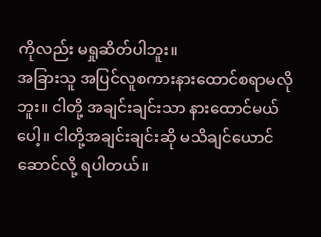ကိုလည်း မရှုဆိတ်ပါဘူး။
အခြားသူ အပြင်လူစကားနားထောင်စရာမလိုဘူး။ ငါတို့ အချင်းချင်းသာ နားထောင်မယ်ပေါ့။ ငါတို့အချင်းချင်းဆို မသိချင်ယောင်ဆောင်လို့ ရပါတယ်။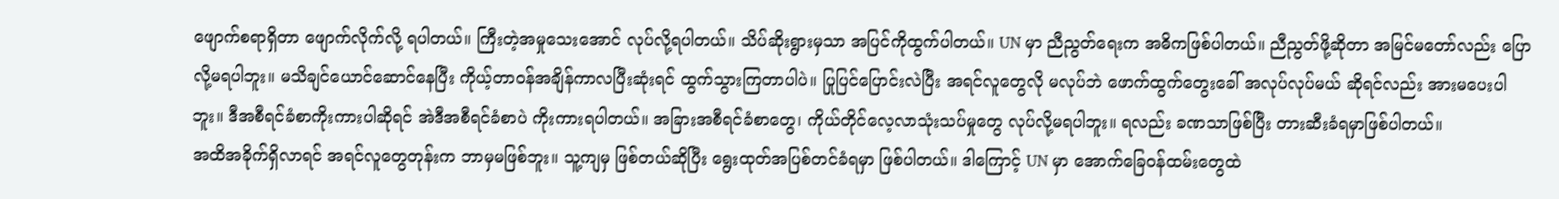ဖျောက်စရာရှိတာ ဖျောက်လိုက်လို့ ရပါတယ်။ ကြီးတဲ့အမှုသေးအောင် လုပ်လို့ရပါတယ်။ သိပ်ဆိုးရွားမှသာ အပြင်ကိုထွက်ပါတယ်။ UN မှာ ညီညွတ်ရေးက အဓိကဖြစ်ပါတယ်။ ညီညွတ်ဖို့ဆိုတာ အမြင်မတော်လည်း ပြောလို့မရပါဘူး။ မသိချင်ယောင်ဆောင်နေပြီး ကိုယ့်တာဝန်အချိန်ကာလပြီးဆုံးရင် ထွက်သွားကြတာပါပဲ။ ပြုပြင်ပြောင်းလဲပြီး အရင်လူတွေလို မလုပ်ဘဲ ဖောက်ထွက်တွေးခေါ် အလုပ်လုပ်မယ် ဆိုရင်လည်း အားမပေးပါဘူး။ ဒီအစီရင်ခံစာကိုးကားပါဆိုရင် အဲဒီအစီရင်ခံစာပဲ ကိုးကားရပါတယ်။ အခြားအစီရင်ခံစာတွေ၊ ကိုယ်တိုင်လေ့လာသုံးသပ်မှုတွေ လုပ်လို့မရပါဘူး။ ရလည်း ခဏသာဖြစ်ပြီး တားဆီးခံရမှာဖြစ်ပါတယ်။
အထိအခိုက်ရှိလာရင် အရင်လူတွေတုန်းက ဘာမှမဖြစ်ဘူး။ သူ့ကျမှ ဖြစ်တယ်ဆိုပြီး ရွေးထုတ်အပြစ်တင်ခံရမှာ ဖြစ်ပါတယ်။ ဒါကြောင့် UN မှာ အောက်ခြေဝန်ထမ်းတွေထဲ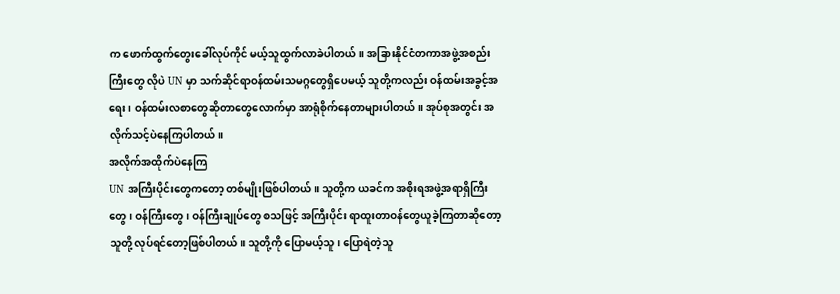က ဖောက်ထွက်တွေးခေါ်လုပ်ကိုင် မယ့်သူထွက်လာခဲပါတယ်။ အခြားနိုင်ငံတကာအဖွဲ့အစည်းကြီးတွေ လိုပဲ UN မှာ သက်ဆိုင်ရာဝန်ထမ်းသမဂ္ဂတွေရှိပေမယ့် သူတို့ကလည်း ဝန်ထမ်းအခွင့်အရေး၊ ဝန်ထမ်းလစာတွေဆိုတာတွေလောက်မှာ အာရုံစိုက်နေတာများပါတယ်။ အုပ်စုအတွင်း အလိုက်သင့်ပဲနေကြပါတယ်။
အလိုက်အထိုက်ပဲနေကြ
UN အကြီးပိုင်းတွေကတော့ တစ်မျိုးဖြစ်ပါတယ်။ သူတို့က ယခင်က အစိုးရအဖွဲ့အရာရှိကြီးတွေ၊ ဝန်ကြီးတွေ၊ ဝန်ကြီးချုပ်တွေ စသဖြင့် အကြီးပိုင်း ရာထူးတာဝန်တွေယူခဲ့ကြတာဆိုတော့ သူတို့ လုပ်ရင်တော့ဖြစ်ပါတယ်။ သူတို့ကို ပြောမယ့်သူ၊ ပြောရဲတဲ့သူ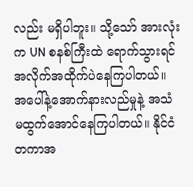လည်း မရှိပါဘူး။ သို့သော် အားလုံးက UN စနစ်ကြီးထဲ ရောက်သွားရင် အလိုက်အထိုက်ပဲနေကြပါတယ်။ အပေါ်နဲ့အောက်နားလည်မှုနဲ့ အသံ မထွက်အောင်နေကြပါတယ်။ နိုင်ငံတကာအ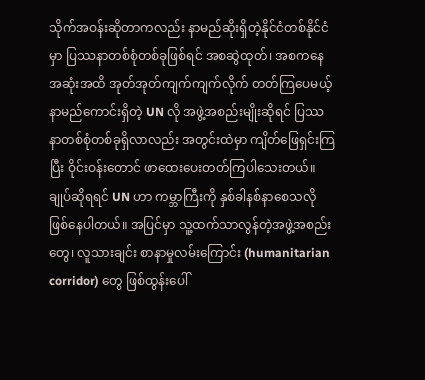သိုက်အဝန်းဆိုတာကလည်း နာမည်ဆိုးရှိတဲ့နိုင်ငံတစ်နိုင်ငံမှာ ပြဿနာတစ်စုံတစ်ခုဖြစ်ရင် အစဆွဲထုတ်၊ အစကနေ အဆုံးအထိ အုတ်အုတ်ကျက်ကျက်လိုက် တတ်ကြပေမယ့် နာမည်ကောင်းရှိတဲ့ UN လို အဖွဲ့အစည်းမျိုးဆိုရင် ပြဿနာတစ်စုံတစ်ခုရှိလာလည်း အတွင်းထဲမှာ ကျိတ်ဖြေရှင်းကြပြီး ဝိုင်းဝန်းတောင် ဖာထေးပေးတတ်ကြပါသေးတယ်။
ချုပ်ဆိုရရင် UN ဟာ ကမ္ဘာကြီးကို နှစ်ခါနစ်နာစေသလို ဖြစ်နေပါတယ်။ အပြင်မှာ သူ့ထက်သာလွန်တဲ့အဖွဲ့အစည်းတွေ၊ လူသားချင်း စာနာမှုလမ်းကြောင်း (humanitarian corridor) တွေ ဖြစ်ထွန်းပေါ်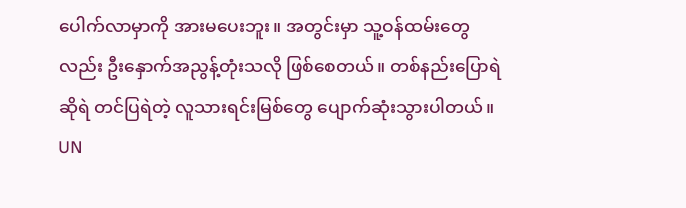ပေါက်လာမှာကို အားမပေးဘူး။ အတွင်းမှာ သူ့ဝန်ထမ်းတွေလည်း ဦးနှောက်အညွန့်တုံးသလို ဖြစ်စေတယ်။ တစ်နည်းပြောရဲဆိုရဲ တင်ပြရဲတဲ့ လူသားရင်းမြစ်တွေ ပျောက်ဆုံးသွားပါတယ်။
UN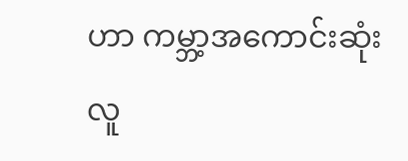ဟာ ကမ္ဘာ့အကောင်းဆုံး လူ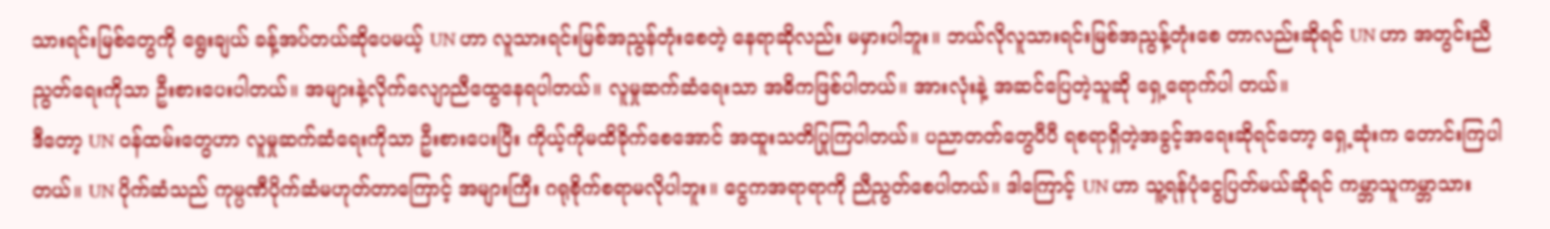သားရင်းမြစ်တွေကို ရွေးချယ် ခန့်အပ်တယ်ဆိုပေမယ့် UN ဟာ လူသားရင်းမြစ်အညွန်တုံးစေတဲ့ နေရာဆိုလည်း မမှားပါဘူး။ ဘယ်လိုလူသားရင်းမြစ်အညွန့်တုံးစေ တာလည်းဆိုရင် UN ဟာ အတွင်းညီညွတ်ရေးကိုသာ ဦးစားပေးပါတယ်။ အများနဲ့လိုက်လျောညီထွေနေရပါတယ်။ လူမှုဆက်ဆံရေးသာ အဓိကဖြစ်ပါတယ်။ အားလုံးနဲ့ အဆင်ပြေတဲ့သူဆို ရှေ့ရောက်ပါ တယ်။
ဒီတော့ UN ဝန်ထမ်းတွေဟာ လူမှုဆက်ဆံရေးကိုသာ ဦးစားပေးပြီး ကိုယ့်ကိုမထိခိုက်စေအောင် အထူးသတိပြုကြပါတယ်။ ပညာတတ်တွေပီပီ ရစရာရှိတဲ့အခွင့်အရေးဆိုရင်တော့ ရှေ့ဆုံးက တောင်းကြပါတယ်။ UN ပိုက်ဆံသည် ကုမ္ပဏီပိုက်ဆံမဟုတ်တာကြောင့် အများကြီး ဂရုစိုက်စရာမလိုပါဘူး။ ငွေကအရာရာကို ညီညွတ်စေပါတယ်။ ဒါကြောင့် UN ဟာ သူ့ရန်ပုံငွေပြတ်မယ်ဆိုရင် ကမ္ဘာသူကမ္ဘာသား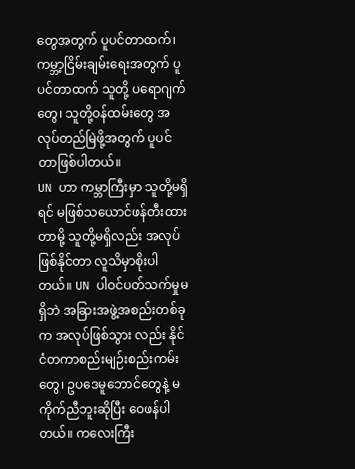တွေအတွက် ပူပင်တာထက်၊ ကမ္ဘာ့ငြိမ်းချမ်းရေးအတွက် ပူပင်တာထက် သူတို့ ပရောဂျက်တွေ၊ သူတို့ဝန်ထမ်းတွေ အလုပ်တည်မြဲဖို့အတွက် ပူပင်တာဖြစ်ပါတယ်။
UN ဟာ ကမ္ဘာကြီးမှာ သူတို့မရှိရင် မဖြစ်သယောင်ဖန်တီးထားတာမို့ သူတို့မရှိလည်း အလုပ်ဖြစ်နိုင်တာ လူသိမှာစိုးပါတယ်။ UN ပါဝင်ပတ်သက်မှုမရှိဘဲ အခြားအဖွဲ့အစည်းတစ်ခုက အလုပ်ဖြစ်သွား လည်း နိုင်ငံတကာစည်းမျဉ်းစည်းကမ်းတွေ၊ ဥပဒေမူဘောင်တွေနဲ့ မကိုက်ညီဘူးဆိုပြီး ဝေဖန်ပါတယ်။ ကလေးကြီး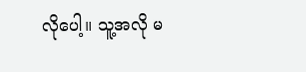လိုပေါ့။ သူ့အလို မ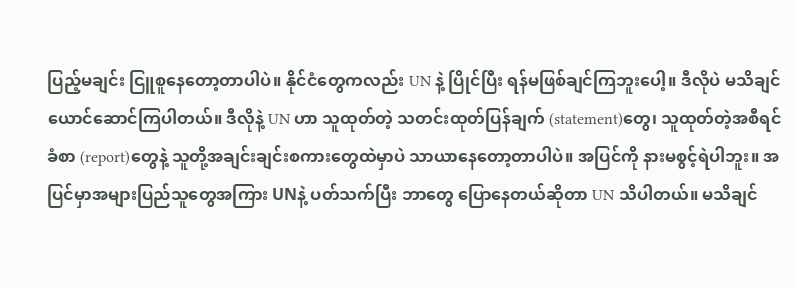ပြည့်မချင်း ငြူစူနေတော့တာပါပဲ။ နိုင်ငံတွေကလည်း UN နဲ့ ပြိုင်ပြီး ရန်မဖြစ်ချင်ကြဘူးပေါ့။ ဒီလိုပဲ မသိချင်ယောင်ဆောင်ကြပါတယ်။ ဒီလိုနဲ့ UN ဟာ သူထုတ်တဲ့ သတင်းထုတ်ပြန်ချက် (statement)တွေ၊ သူထုတ်တဲ့အစီရင်ခံစာ (report)တွေနဲ့ သူတို့အချင်းချင်းစကားတွေထဲမှာပဲ သာယာနေတော့တာပါပဲ။ အပြင်ကို နားမစွင့်ရဲပါဘူး။ အပြင်မှာအများပြည်သူတွေအကြား UNနဲ့ ပတ်သက်ပြီး ဘာတွေ ပြောနေတယ်ဆိုတာ UN သိပါတယ်။ မသိချင်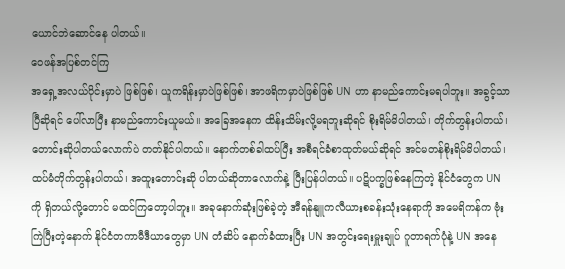ယောင်ဘဲဆောင်နေ ပါတယ်။
ဝေဖန်အပြစ်တင်ကြ
အရှေ့အလယ်ပိုင်းမှာပဲ ဖြစ်ဖြစ်၊ ယူကရိန်းမှာပဲဖြစ်ဖြစ်၊ အာဖရိကမှာပဲဖြစ်ဖြစ် UN ဟာ နာမည်ကောင်းမရပါဘူး။ အခွင့်သာပြီဆိုရင် ပေါ်လာပြီး နာမည်ကောင်းယူမယ်။ အခြေအနေက ထိန်းသိမ်းလို့မရဘူးဆိုရင် စိုးရိမ်မိပါတယ်၊ တိုက်တွန်းပါတယ်၊ တောင်းဆိုပါတယ်လောက်ပဲ တတ်နိုင်ပါတယ်။ နောက်တစ်ခါထပ်ပြီး အစီရင်ခံစာထုတ်မယ်ဆိုရင် အင်မတန်စိုးရိမ်မိပါတယ်၊ ထပ်မံတိုက်တွန်းပါတယ်၊ အထူးတောင်းဆို ပါတယ်ဆိုတာလောက်နဲ့ ပြီးပြန်ပါတယ်။ ပဋိပက္ခဖြစ်နေကြတဲ့ နိုင်ငံတွေက UN ကို ရှိတယ်လို့တောင် မထင်ကြတော့ပါဘူး။ အခုနောက်ဆုံးဖြစ်ခဲ့တဲ့ အီရန်နျူကလီယားစခန်းသုံးနေရာကို အမေရိကန်က ဗုံးကြဲပြီးတဲ့နောက် နိုင်ငံတကာမီဒီယာတွေမှာ UN တံဆိပ် နောက်ခံထားပြီး UN အတွင်းရေးမှူးချုပ် ဂူတာရက်ပုံနဲ့ UN အနေ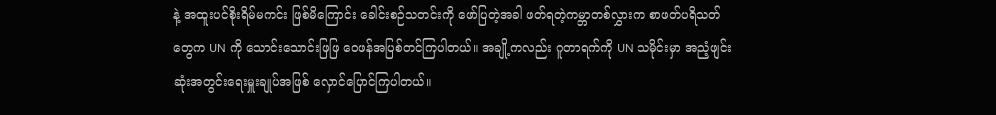နဲ့ အထူးပင်စိုးရိမ်မကင်း ဖြစ်မိကြောင်း ခေါင်းစဉ်သတင်းကို ဖော်ပြတဲ့အခါ ဖတ်ရတဲ့ကမ္ဘာတစ်လွှားက စာဖတ်ပရိသတ်တွေက UN ကို သောင်းသောင်းဖြဖြ ဝေဖန်အပြစ်တင်ကြပါတယ်။ အချို့ကလည်း ဂူတာရက်ကို UN သမိုင်းမှာ အညံ့ဖျင်းဆုံးအတွင်းရေးမှူးချုပ်အဖြစ် လှောင်ပြောင်ကြပါတယ်။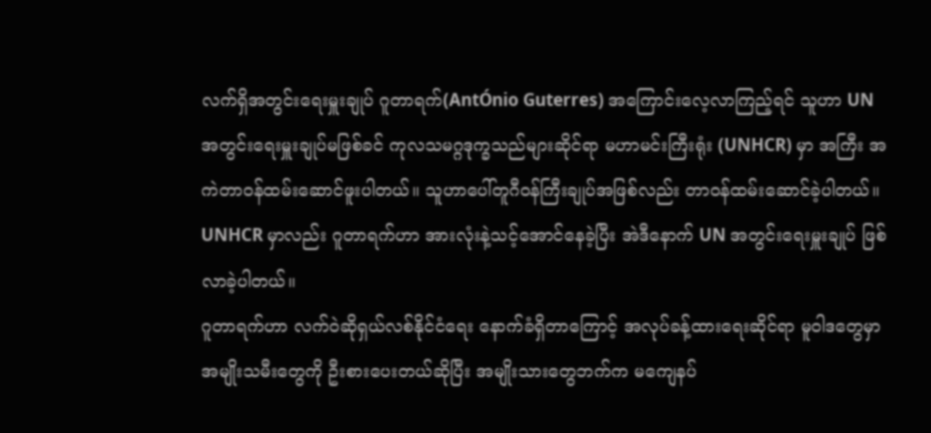လက်ရှိအတွင်းရေးမှူးချုပ် ဂူတာရက်(AntÓnio Guterres) အကြောင်းလေ့လာကြည့်ရင် သူဟာ UN အတွင်းရေးမှူးချုပ်မဖြစ်ခင် ကုလသမဂ္ဂဒုက္ခသည်များဆိုင်ရာ မဟာမင်းကြီးရုံး (UNHCR) မှာ အကြီး အကဲတာဝန်ထမ်းဆောင်ဖူးပါတယ်။ သူဟာပေါ်တူဂီဝန်ကြီးချုပ်အဖြစ်လည်း တာဝန်ထမ်းဆောင်ခဲ့ပါတယ်။ UNHCR မှာလည်း ဂူတာရက်ဟာ အားလုံးနဲ့သင့်အောင်နေခဲ့ပြီး အဲဒီနောက် UN အတွင်းရေးမှူးချုပ် ဖြစ်လာခဲ့ပါတယ်။
ဂူတာရက်ဟာ လက်ဝဲဆိုရှယ်လစ်နိုင်ငံရေး နောက်ခံရှိတာကြောင့် အလုပ်ခန့်ထားရေးဆိုင်ရာ မူဝါဒတွေမှာ အမျိုးသမီးတွေကို ဦးစားပေးတယ်ဆိုပြီး အမျိုးသားတွေဘက်က မကျေနပ်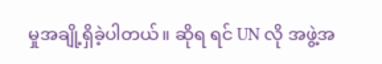မှုအချို့ရှိခဲ့ပါတယ်။ ဆိုရ ရင် UN လို အဖွဲ့အ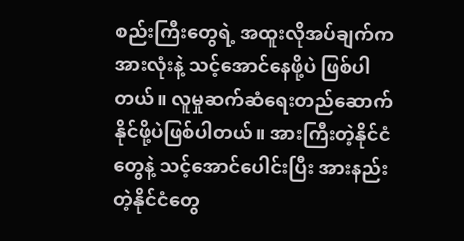စည်းကြီးတွေရဲ့ အထူးလိုအပ်ချက်က အားလုံးနဲ့ သင့်အောင်နေဖို့ပဲ ဖြစ်ပါတယ်။ လူမှုဆက်ဆံရေးတည်ဆောက်နိုင်ဖို့ပဲဖြစ်ပါတယ်။ အားကြီးတဲ့နိုင်ငံတွေနဲ့ သင့်အောင်ပေါင်းပြီး အားနည်း တဲ့နိုင်ငံတွေ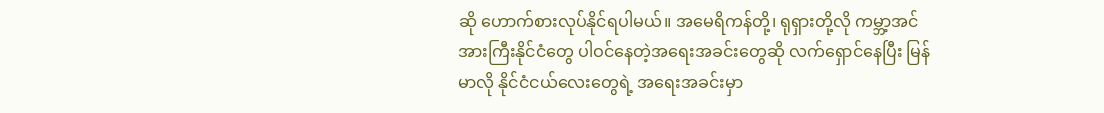ဆို ဟောက်စားလုပ်နိုင်ရပါမယ်။ အမေရိကန်တို့၊ ရုရှားတို့လို ကမ္ဘာ့အင်အားကြီးနိုင်ငံတွေ ပါဝင်နေတဲ့အရေးအခင်းတွေဆို လက်ရှောင်နေပြီး မြန်မာလို နိုင်ငံငယ်လေးတွေရဲ့ အရေးအခင်းမှာ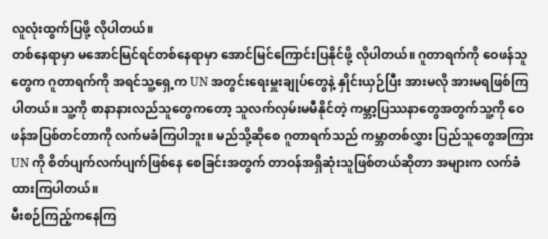လူလုံးထွက်ပြဖို့ လိုပါတယ်။
တစ်နေရာမှာ မအောင်မြင်ရင်တစ်နေရာမှာ အောင်မြင်ကြောင်းပြနိုင်ဖို့ လိုပါတယ်။ ဂူတာရက်ကို ဝေဖန်သူတွေက ဂူတာရက်ကို အရင်သူ့ရှေ့က UN အတွင်းရေးမှူးချုပ်တွေနဲ့ နှိုင်းယှဉ်ပြီး အားမလို အားမရဖြစ်ကြပါတယ်။ သူ့ကို စာနာနားလည်သူတွေကတော့ သူလက်လှမ်းမမီနိုင်တဲ့ ကမ္ဘာ့ပြဿနာတွေအတွက်သူ့ကို ဝေဖန်အပြစ်တင်တာကို လက်မခံကြပါဘူး။ မည်သို့ဆိုစေ ဂူတာရက်သည် ကမ္ဘာတစ်လွှား ပြည်သူတွေအကြား UN ကို စိတ်ပျက်လက်ပျက်ဖြစ်နေ စေခြင်းအတွက် တာဝန်အရှိဆုံးသူဖြစ်တယ်ဆိုတာ အများက လက်ခံထားကြပါတယ်။
မီးစဉ်ကြည့်ကနေကြ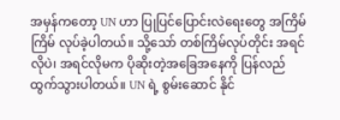အမှန်ကတော့ UN ဟာ ပြုပြင်ပြောင်းလဲရေးတွေ အကြိမ်ကြိမ် လုပ်ခဲ့ပါတယ်။ သို့သော် တစ်ကြိမ်လုပ်တိုင်း အရင်လိုပဲ၊ အရင်လိုမက ပိုဆိုးတဲ့အခြေအနေကို ပြန်လည်ထွက်သွားပါတယ်။ UN ရဲ့ စွမ်းဆောင် နိုင်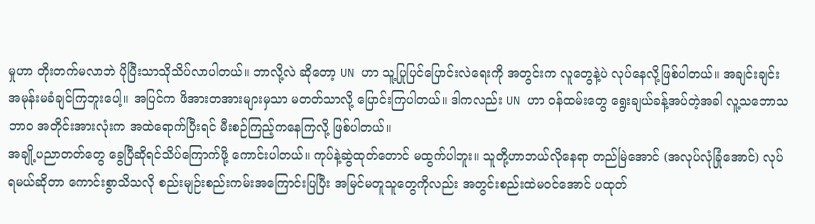မှုဟာ တိုးတက်မလာဘဲ ပိုပြီးသာသိုသိပ်လာပါတယ်။ ဘာလို့လဲ ဆိုတော့ UN ဟာ သူ့ပြုပြင်ပြောင်းလဲရေးကို အတွင်းက လူတွေနဲ့ပဲ လုပ်နေလို့ဖြစ်ပါတယ်။ အချင်းချင်း အမုန်းမခံချင်ကြဘူးပေါ့။ အပြင်က ဖိအားတအားများမှသာ မတတ်သာလို့ ပြောင်းကြပါတယ်။ ဒါကလည်း UN ဟာ ဝန်ထမ်းတွေ ရွေးချယ်ခန့်အပ်တဲ့အခါ လူ့သဘောသဘာဝ အတိုင်းအားလုံးက အထဲရောက်ပြီးရင် မီးစဉ်ကြည့်ကနေကြလို့ ဖြစ်ပါတယ်။
အချို့ပညာတတ်တွေ ခွေပြီဆိုရင်သိပ်ကြောက်ဖို့ ကောင်းပါတယ်။ ကုပ်နဲ့ဆွဲထုတ်တောင် မထွက်ပါဘူး။ သူတို့ဟာဘယ်လိုနေရာ တည်မြဲအောင် (အလုပ်လုံခြုံအောင်) လုပ်ရမယ်ဆိုတာ ကောင်းစွာသိသလို စည်းမျဉ်းစည်းကမ်းအကြောင်းပြပြီး အမြင်မတူသူတွေကိုလည်း အတွင်းစည်းထဲမဝင်အောင် ပထုတ်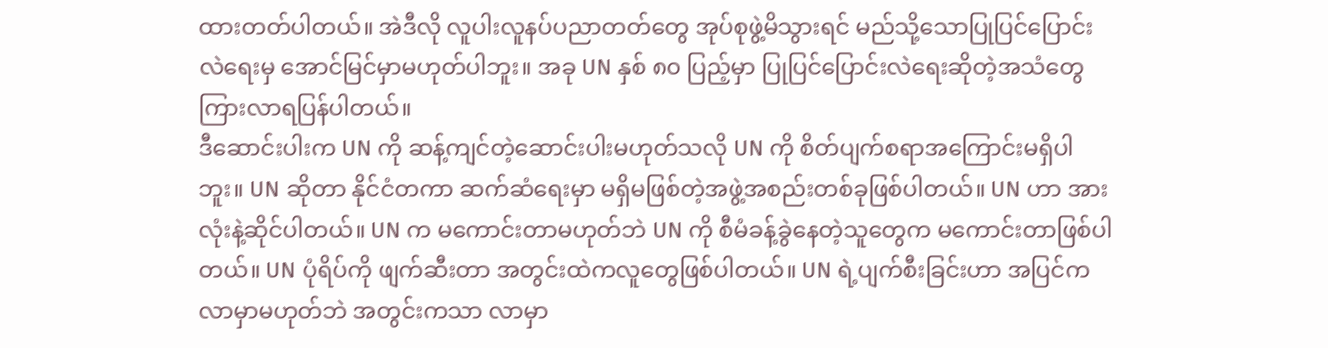ထားတတ်ပါတယ်။ အဲဒီလို လူပါးလူနပ်ပညာတတ်တွေ အုပ်စုဖွဲ့မိသွားရင် မည်သို့သောပြုပြင်ပြောင်းလဲရေးမှ အောင်မြင်မှာမဟုတ်ပါဘူး။ အခု UN နှစ် ၈၀ ပြည့်မှာ ပြုပြင်ပြောင်းလဲရေးဆိုတဲ့အသံတွေ ကြားလာရပြန်ပါတယ်။
ဒီဆောင်းပါးက UN ကို ဆန့်ကျင်တဲ့ဆောင်းပါးမဟုတ်သလို UN ကို စိတ်ပျက်စရာအကြောင်းမရှိပါဘူး။ UN ဆိုတာ နိုင်ငံတကာ ဆက်ဆံရေးမှာ မရှိမဖြစ်တဲ့အဖွဲ့အစည်းတစ်ခုဖြစ်ပါတယ်။ UN ဟာ အားလုံးနဲ့ဆိုင်ပါတယ်။ UN က မကောင်းတာမဟုတ်ဘဲ UN ကို စီမံခန့်ခွဲနေတဲ့သူတွေက မကောင်းတာဖြစ်ပါတယ်။ UN ပုံရိပ်ကို ဖျက်ဆီးတာ အတွင်းထဲကလူတွေဖြစ်ပါတယ်။ UN ရဲ့ပျက်စီးခြင်းဟာ အပြင်က လာမှာမဟုတ်ဘဲ အတွင်းကသာ လာမှာ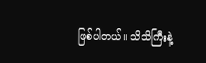ဖြစ်ပါတယ်။ သိသိကြီးနဲ့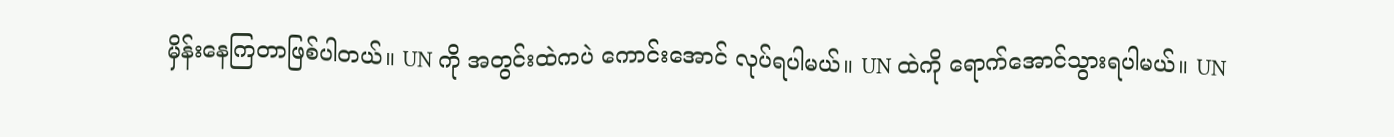မှိန်းနေကြတာဖြစ်ပါတယ်။ UN ကို အတွင်းထဲကပဲ ကောင်းအောင် လုပ်ရပါမယ်။ UN ထဲကို ရောက်အောင်သွားရပါမယ်။ UN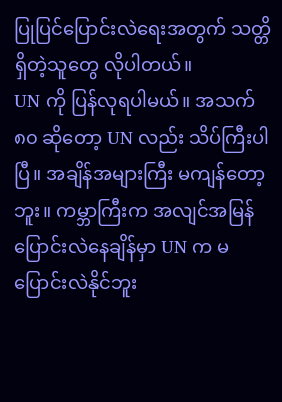ပြုပြင်ပြောင်းလဲရေးအတွက် သတ္တိရှိတဲ့သူတွေ လိုပါတယ်။
UN ကို ပြန်လုရပါမယ်။ အသက် ၈၀ ဆိုတော့ UN လည်း သိပ်ကြီးပါပြီ။ အချိန်အများကြီး မကျန်တော့ဘူး။ ကမ္ဘာကြီးက အလျင်အမြန်ပြောင်းလဲနေချိန်မှာ UN က မပြောင်းလဲနိုင်ဘူး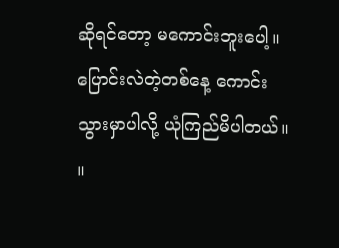ဆိုရင်တော့ မကောင်းဘူးပေါ့။ ပြောင်းလဲတဲ့တစ်နေ့ ကောင်းသွားမှာပါလို့ ယုံကြည်မိပါတယ်။ ။